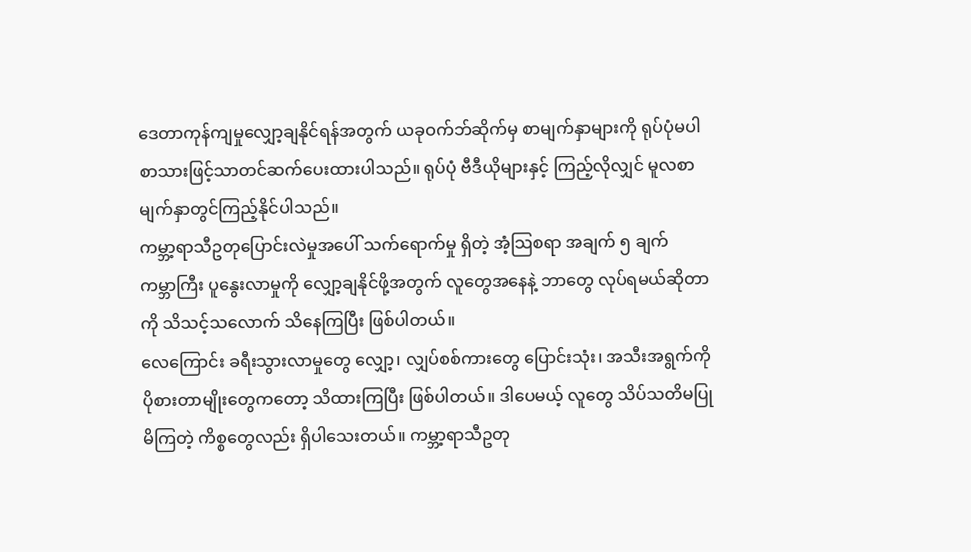ဒေတာကုန်ကျမှုလျှော့ချနိုင်ရန်အတွက် ယခုဝက်ဘ်ဆိုက်မှ စာမျက်နှာများကို ရုပ်ပုံမပါ စာသားဖြင့်သာတင်ဆက်ပေးထားပါသည်။ ရုပ်ပုံ ဗီဒီယိုများနှင့် ကြည့်လိုလျှင် မူလစာမျက်နှာတွင်ကြည့်နိုင်ပါသည်။
ကမ္ဘာ့ရာသီဥတုပြောင်းလဲမှုအပေါ် သက်ရောက်မှု ရှိတဲ့ အံ့သြစရာ အချက် ၅ ချက်
ကမ္ဘာကြီး ပူနွေးလာမှုကို လျှော့ချနိုင်ဖို့အတွက် လူတွေအနေနဲ့ ဘာတွေ လုပ်ရမယ်ဆိုတာကို သိသင့်သလောက် သိနေကြပြီး ဖြစ်ပါတယ်။
လေကြောင်း ခရီးသွားလာမှုတွေ လျှော့၊ လျှပ်စစ်ကားတွေ ပြောင်းသုံး၊ အသီးအရွက်ကို ပိုစားတာမျိုးတွေကတော့ သိထားကြပြီး ဖြစ်ပါတယ်။ ဒါပေမယ့် လူတွေ သိပ်သတိမပြုမိကြတဲ့ ကိစ္စတွေလည်း ရှိပါသေးတယ်။ ကမ္ဘာ့ရာသီဥတု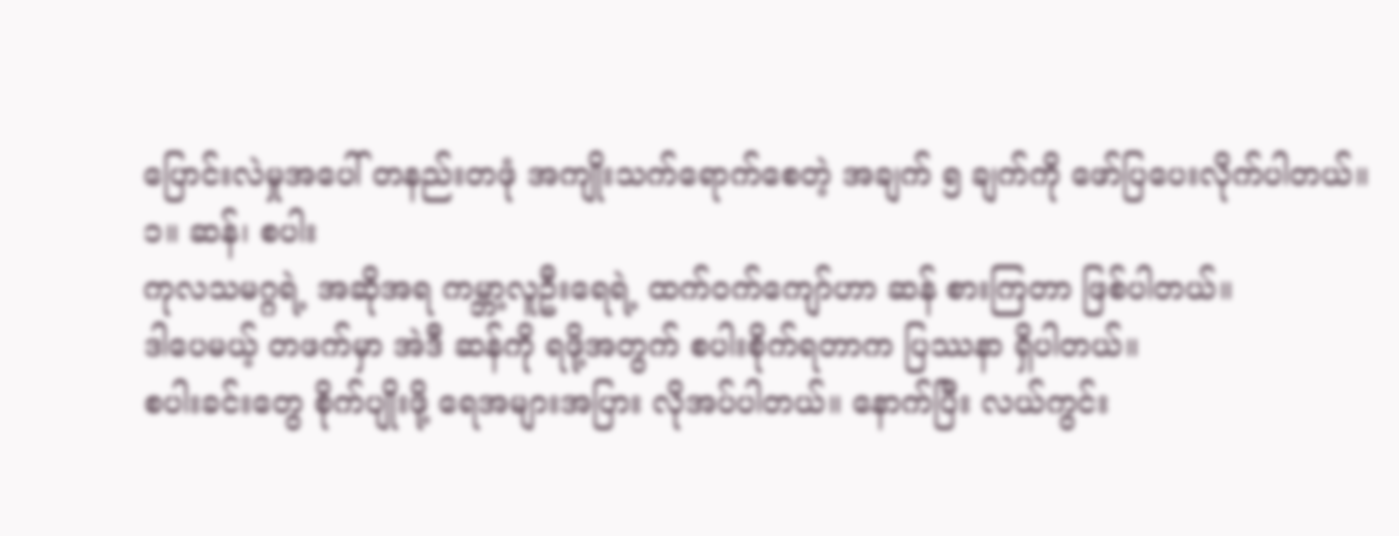ပြောင်းလဲမှုအပေါ် တနည်းတဖုံ အကျိုးသက်ရောက်စေတဲ့ အချက် ၅ ချက်ကို ဖော်ပြပေးလိုက်ပါတယ်။
၁။ ဆန်၊ စပါး
ကုလသမဂ္ဂရဲ့ အဆိုအရ ကမ္ဘာ့လူဦးရေရဲ့ ထက်ဝက်ကျော်ဟာ ဆန် စားကြတာ ဖြစ်ပါတယ်။
ဒါပေမယ့် တဖက်မှာ အဲဒီ ဆန်ကို ရဖို့အတွက် စပါးစိုက်ရတာက ပြဿနာ ရှိပါတယ်။
စပါးခင်းတွေ စိုက်ပျိုးဖို့ ရေအများအပြား လိုအပ်ပါတယ်။ နောက်ပြီး လယ်ကွင်း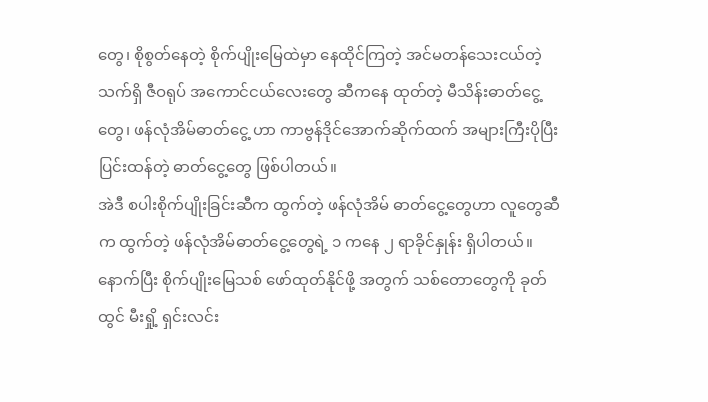တွေ၊ စိုစွတ်နေတဲ့ စိုက်ပျိုးမြေထဲမှာ နေထိုင်ကြတဲ့ အင်မတန်သေးငယ်တဲ့ သက်ရှိ ဇီဝရုပ် အကောင်ငယ်လေးတွေ ဆီကနေ ထုတ်တဲ့ မီသိန်းဓာတ်ငွေ့တွေ၊ ဖန်လုံအိမ်ဓာတ်ငွေ့ ဟာ ကာဗွန်ဒိုင်အောက်ဆိုက်ထက် အများကြီးပိုပြီး ပြင်းထန်တဲ့ ဓာတ်ငွေ့တွေ ဖြစ်ပါတယ်။
အဲဒီ စပါးစိုက်ပျိုးခြင်းဆီက ထွက်တဲ့ ဖန်လုံအိမ် ဓာတ်ငွေ့တွေဟာ လူတွေဆီက ထွက်တဲ့ ဖန်လုံအိမ်ဓာတ်ငွေ့တွေရဲ့ ၁ ကနေ ၂ ရာခိုင်နှုန်း ရှိပါတယ်။ နောက်ပြီး စိုက်ပျိုးမြေသစ် ဖော်ထုတ်နိုင်ဖို့ အတွက် သစ်တောတွေကို ခုတ်ထွင် မီးရှို့ ရှင်းလင်း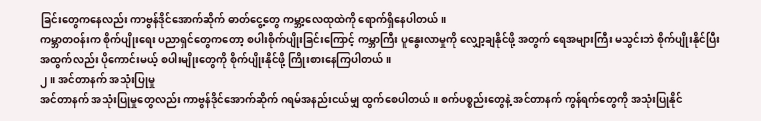ခြင်းတွေကနေလည်း ကာဗွန်ဒိုင်အောက်ဆိုက် ဓာတ်ငွေ့တွေ ကမ္ဘာ့လေထုထဲကို ရောက်ရှိနေပါတယ်။
ကမ္ဘာတဝန်းက စိုက်ပျိုးရေး ပညာရှင်တွေကတော့ စပါးစိုက်ပျိုးခြင်းကြောင့် ကမ္ဘာကြီး ပူနွေးလာမှုကို လျှော့ချနိုင်ဖို့ အတွက် ရေအများကြီး မသွင်းဘဲ စိုက်ပျိုးနိုင်ပြီး အထွက်လည်း ပိုကောင်းမယ့် စပါးမျိုးတွေကို စိုက်ပျိုးနိုင်ဖို့ ကြိုးစားနေကြပါတယ်။
၂။ အင်တာနက် အသုံးပြုမှု
အင်တာနက် အသုံးပြုမှုတွေလည်း ကာဗွန်ဒိုင်အောက်ဆိုက် ဂရမ်အနည်းငယ်မျှ ထွက်စေပါတယ်။ စက်ပစ္စည်းတွေနဲ့ အင်တာနက် ကွန်ရက်တွေကို အသုံးပြုနိုင်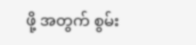ဖို့ အတွက် စွမ်း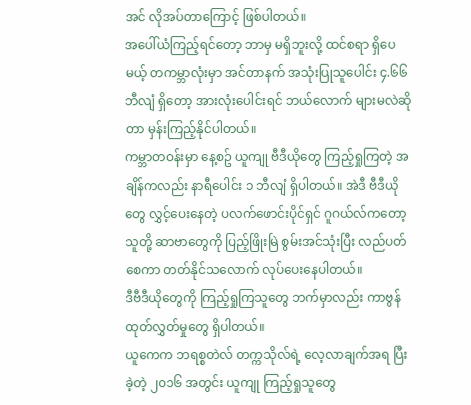အင် လိုအပ်တာကြောင့် ဖြစ်ပါတယ်။
အပေါ်ယံကြည့်ရင်တော့ ဘာမှ မရှိဘူးလို့ ထင်စရာ ရှိပေမယ့် တကမ္ဘာလုံးမှာ အင်တာနက် အသုံးပြုသူပေါင်း ၄.၆၆ ဘီလျံ ရှိတော့ အားလုံးပေါင်းရင် ဘယ်လောက် များမလဲဆိုတာ မှန်းကြည့်နိုင်ပါတယ်။
ကမ္ဘာတဝန်းမှာ နေ့စဥ် ယူကျု ဗီဒီယိုတွေ ကြည့်ရှုကြတဲ့ အချိန်ကလည်း နာရီပေါင်း ၁ ဘီလျံ ရှိပါတယ်။ အဲဒီ ဗီဒီယိုတွေ လွှင့်ပေးနေတဲ့ ပလက်ဖောင်းပိုင်ရှင် ဂူဂယ်လ်ကတော့ သူတို့ ဆာဗာတွေကို ပြည့်ဖြိုးမြဲ စွမ်းအင်သုံးပြီး လည်ပတ်စေကာ တတ်နိုင်သလောက် လုပ်ပေးနေပါတယ်။
ဒီဗီဒီယိုတွေကို ကြည့်ရှုကြသူတွေ ဘက်မှာလည်း ကာဗွန်ထုတ်လွှတ်မှုတွေ ရှိပါတယ်။
ယူကေက ဘရစ္စတဲလ် တက္ကသိုလ်ရဲ့ လေ့လာချက်အရ ပြီးခဲ့တဲ့ ၂၀၁၆ အတွင်း ယူကျု ကြည့်ရှုသူတွေ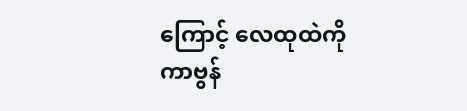ကြောင့် လေထုထဲကို ကာဗွန်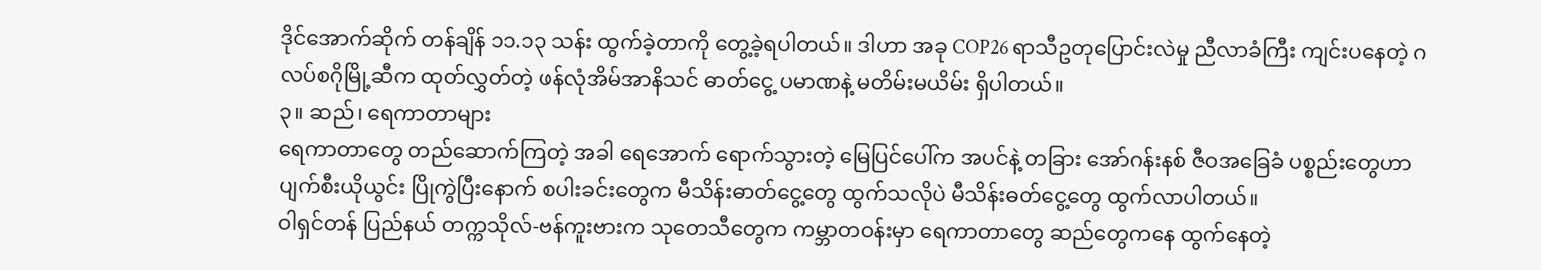ဒိုင်အောက်ဆိုက် တန်ချိန် ၁၁.၁၃ သန်း ထွက်ခဲ့တာကို တွေ့ခဲ့ရပါတယ်။ ဒါဟာ အခု COP26 ရာသီဥတုပြောင်းလဲမှု ညီလာခံကြီး ကျင်းပနေတဲ့ ဂလပ်စဂိုမြို့ဆီက ထုတ်လွှတ်တဲ့ ဖန်လုံအိမ်အာနိသင် ဓာတ်ငွေ့ ပမာဏနဲ့ မတိမ်းမယိမ်း ရှိပါတယ်။
၃။ ဆည်၊ ရေကာတာများ
ရေကာတာတွေ တည်ဆောက်ကြတဲ့ အခါ ရေအောက် ရောက်သွားတဲ့ မြေပြင်ပေါ်က အပင်နဲ့ တခြား အော်ဂန်းနစ် ဇီဝအခြေခံ ပစ္စည်းတွေဟာ ပျက်စီးယိုယွင်း ပြိုကွဲပြီးနောက် စပါးခင်းတွေက မီသိန်းဓာတ်ငွေ့တွေ ထွက်သလိုပဲ မီသိန်းဓတ်ငွေ့တွေ ထွက်လာပါတယ်။
ဝါရှင်တန် ပြည်နယ် တက္ကသိုလ်-ဗန်ကူးဗားက သုတေသီတွေက ကမ္ဘာတဝန်းမှာ ရေကာတာတွေ ဆည်တွေကနေ ထွက်နေတဲ့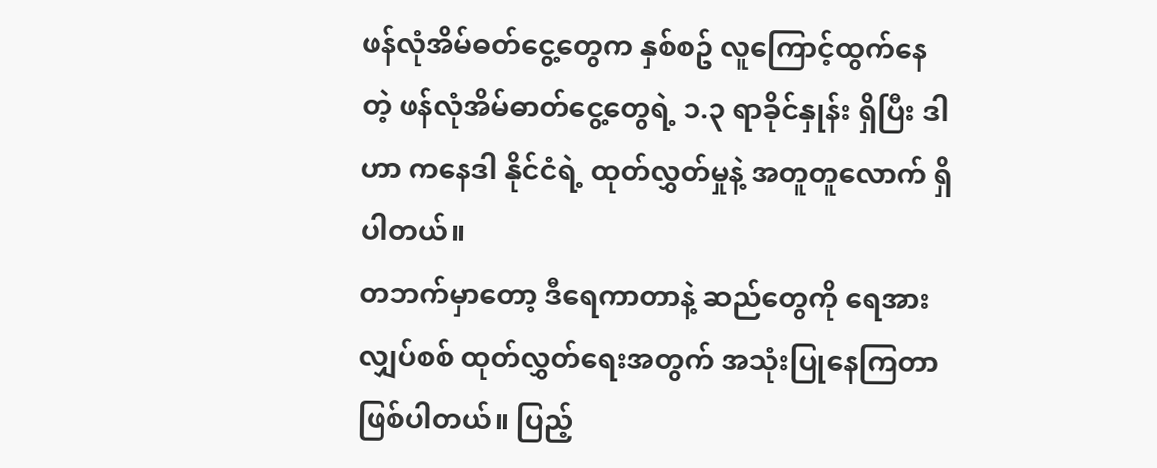ဖန်လုံအိမ်ဓတ်ငွေ့တွေက နှစ်စဥ် လူကြောင့်ထွက်နေတဲ့ ဖန်လုံအိမ်ဓာတ်ငွေ့တွေရဲ့ ၁.၃ ရာခိုင်နှုန်း ရှိပြီး ဒါဟာ ကနေဒါ နိုင်ငံရဲ့ ထုတ်လွှတ်မှုနဲ့ အတူတူလောက် ရှိပါတယ်။
တဘက်မှာတော့ ဒီရေကာတာနဲ့ ဆည်တွေကို ရေအားလျှပ်စစ် ထုတ်လွှတ်ရေးအတွက် အသုံးပြုနေကြတာ ဖြစ်ပါတယ်။ ပြည့်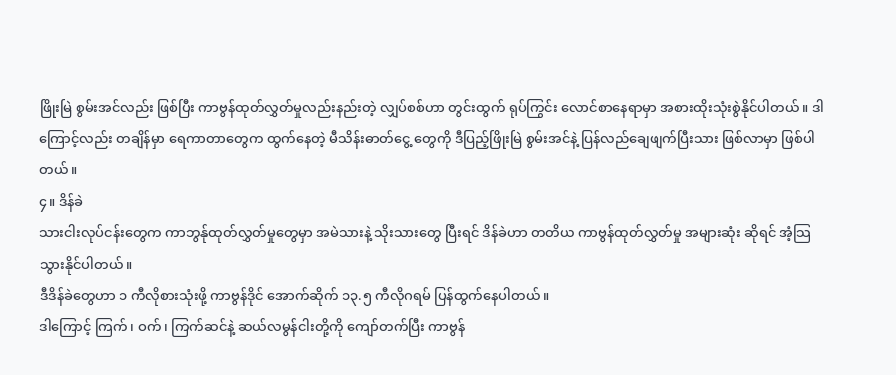ဖြိုးမြဲ စွမ်းအင်လည်း ဖြစ်ပြီး ကာဗွန်ထုတ်လွှတ်မှုလည်းနည်းတဲ့ လျှပ်စစ်ဟာ တွင်းထွက် ရုပ်ကြွင်း လောင်စာနေရာမှာ အစားထိုးသုံးစွဲနိုင်ပါတယ်။ ဒါကြောင့်လည်း တချိန်မှာ ရေကာတာတွေက ထွက်နေတဲ့ မီသိန်းဓာတ်ငွေ့ တွေကို ဒီပြည့်ဖြိုးမြဲ စွမ်းအင်နဲ့ ပြန်လည်ချေဖျက်ပြီးသား ဖြစ်လာမှာ ဖြစ်ပါတယ်။
၄။ ဒိန်ခဲ
သားငါးလုပ်ငန်းတွေက ကာဘွန်ုထုတ်လွှတ်မှုတွေမှာ အမဲသားနဲ့ သိုးသားတွေ ပြီးရင် ဒိန်ခဲဟာ တတိယ ကာဗွန်ထုတ်လွှတ်မှု အများဆုံး ဆိုရင် အံ့သြသွားနိုင်ပါတယ်။
ဒီဒိန်ခဲတွေဟာ ၁ ကီလိုစားသုံးဖို့ ကာဗွန်ဒိုင် အောက်ဆိုက် ၁၃.၅ ကီလိုဂရမ် ပြန်ထွက်နေပါတယ်။
ဒါကြောင့် ကြက်၊ ဝက်၊ ကြက်ဆင်နဲ့ ဆယ်လမွန်ငါးတို့ကို ကျော်တက်ပြီး ကာဗွန်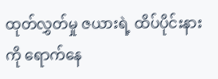ထုတ်လွှတ်မှု ဇယားရဲ့ ထိပ်ပိုင်းနားကို ရောက်နေ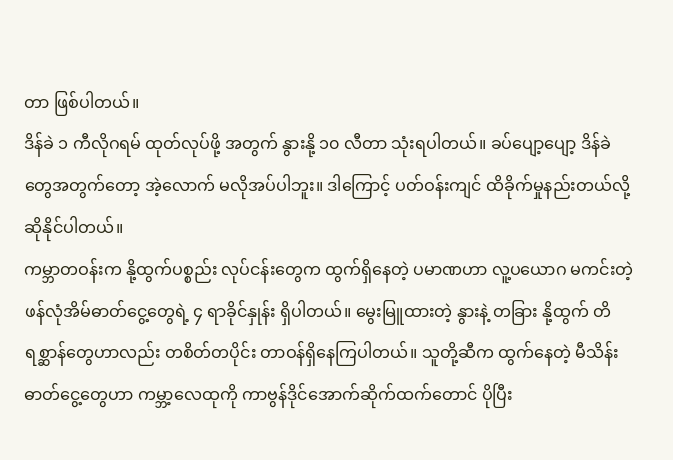တာ ဖြစ်ပါတယ်။
ဒိန်ခဲ ၁ ကီလိုဂရမ် ထုတ်လုပ်ဖို့ အတွက် နွားနို့ ၁၀ လီတာ သုံးရပါတယ်။ ခပ်ပျော့ပျော့ ဒိန်ခဲ တွေအတွက်တော့ အဲ့လောက် မလိုအပ်ပါဘူး။ ဒါကြောင့် ပတ်ဝန်းကျင် ထိခိုက်မှုနည်းတယ်လို့ ဆိုနိုင်ပါတယ်။
ကမ္ဘာတဝန်းက နို့ထွက်ပစ္စည်း လုပ်ငန်းတွေက ထွက်ရှိနေတဲ့ ပမာဏဟာ လူ့ပယောဂ မကင်းတဲ့ ဖန်လုံအိမ်ဓာတ်ငွေ့တွေရဲ့ ၄ ရာခိုင်နှုန်း ရှိပါတယ်။ မွေးမြူထားတဲ့ နွားနဲ့ တခြား နို့ထွက် တိရစ္ဆာန်တွေဟာလည်း တစိတ်တပိုင်း တာဝန်ရှိနေကြပါတယ်။ သူတို့ဆီက ထွက်နေတဲ့ မီသိန်းဓာတ်ငွေ့တွေဟာ ကမ္ဘာ့လေထုကို ကာဗွန်ဒိုင်အောက်ဆိုက်ထက်တောင် ပိုပြီး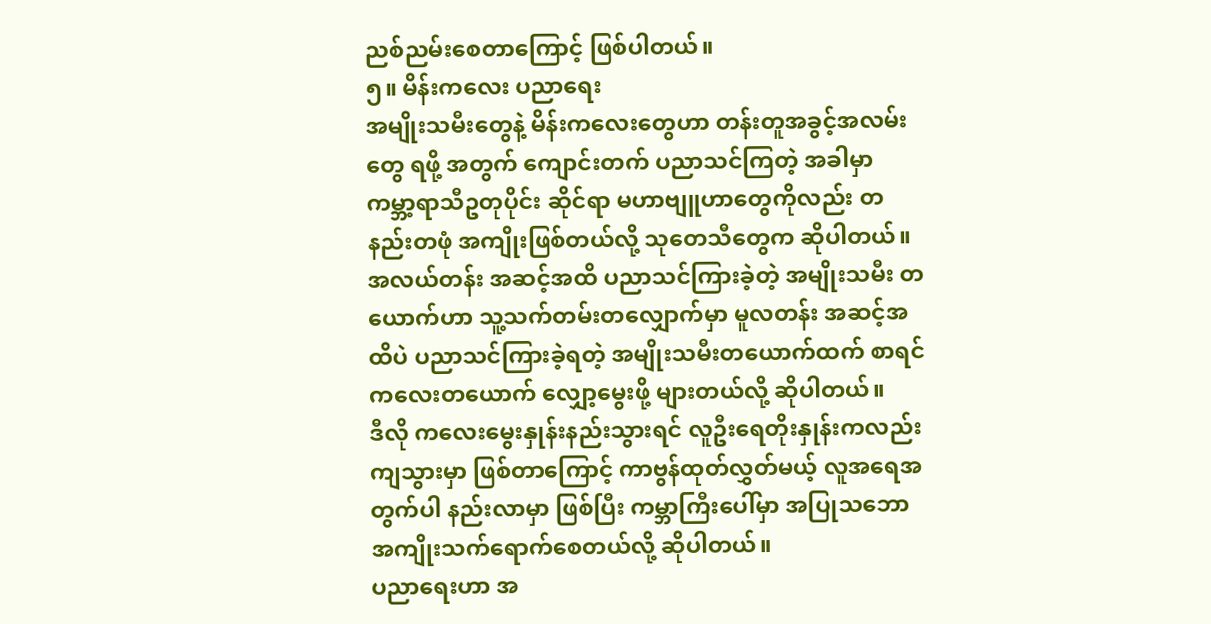ညစ်ညမ်းစေတာကြောင့် ဖြစ်ပါတယ်။
၅။ မိန်းကလေး ပညာရေး
အမျိုးသမီးတွေနဲ့ မိန်းကလေးတွေဟာ တန်းတူအခွင့်အလမ်းတွေ ရဖို့ အတွက် ကျောင်းတက် ပညာသင်ကြတဲ့ အခါမှာ ကမ္ဘာ့ရာသီဥတုပိုင်း ဆိုင်ရာ မဟာဗျူဟာတွေကိုလည်း တနည်းတဖုံ အကျိုးဖြစ်တယ်လို့ သုတေသီတွေက ဆိုပါတယ်။
အလယ်တန်း အဆင့်အထိ ပညာသင်ကြားခဲ့တဲ့ အမျိုးသမီး တယောက်ဟာ သူ့သက်တမ်းတလျှောက်မှာ မူလတန်း အဆင့်အထိပဲ ပညာသင်ကြားခဲ့ရတဲ့ အမျိုးသမီးတယောက်ထက် စာရင် ကလေးတယောက် လျှော့မွေးဖို့ များတယ်လို့ ဆိုပါတယ်။
ဒီလို ကလေးမွေးနှုန်းနည်းသွားရင် လူဦးရေတိုးနှုန်းကလည်း ကျသွားမှာ ဖြစ်တာကြောင့် ကာဗွန်ထုတ်လွှတ်မယ့် လူအရေအတွက်ပါ နည်းလာမှာ ဖြစ်ပြီး ကမ္ဘာကြီးပေါ်မှာ အပြုသဘောအကျိုးသက်ရောက်စေတယ်လို့ ဆိုပါတယ်။
ပညာရေးဟာ အ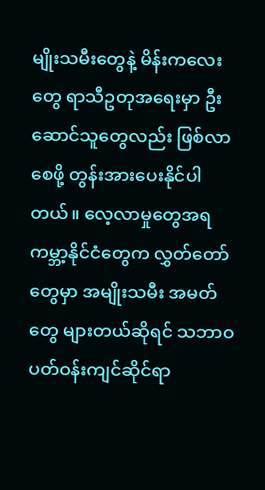မျိုးသမီးတွေနဲ့ မိန်းကလေးတွေ ရာသီဥတုအရေးမှာ ဦးဆောင်သူတွေလည်း ဖြစ်လာစေဖို့ တွန်းအားပေးနိုင်ပါတယ်။ လေ့လာမှုတွေအရ ကမ္ဘာ့နိုင်ငံတွေက လွှတ်တော်တွေမှာ အမျိုးသမီး အမတ်တွေ များတယ်ဆိုရင် သဘာဝ ပတ်ဝန်းကျင်ဆိုင်ရာ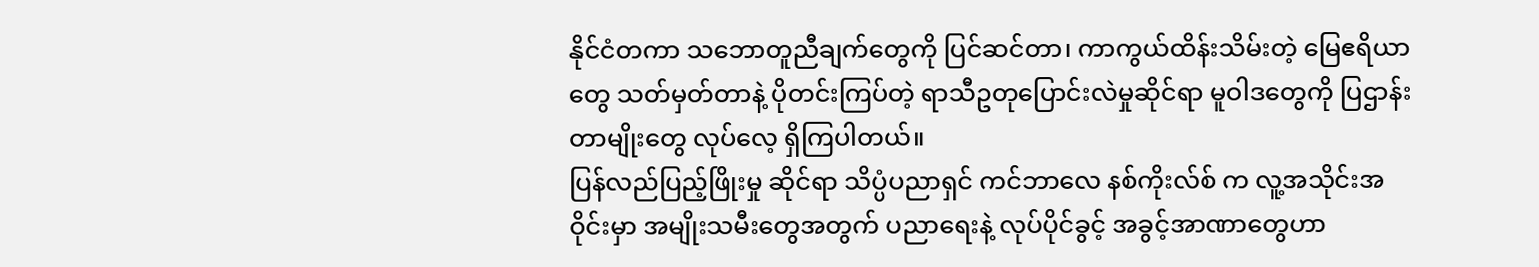နိုင်ငံတကာ သဘောတူညီချက်တွေကို ပြင်ဆင်တာ၊ ကာကွယ်ထိန်းသိမ်းတဲ့ မြေဧရိယာတွေ သတ်မှတ်တာနဲ့ ပိုတင်းကြပ်တဲ့ ရာသီဥတုပြောင်းလဲမှုဆိုင်ရာ မူဝါဒတွေကို ပြဌာန်းတာမျိုးတွေ လုပ်လေ့ ရှိကြပါတယ်။
ပြန်လည်ပြည့်ဖြိုးမှု ဆိုင်ရာ သိပ္ပံပညာရှင် ကင်ဘာလေ နစ်ကိုးလ်စ် က လူ့အသိုင်းအဝိုင်းမှာ အမျိုးသမီးတွေအတွက် ပညာရေးနဲ့ လုပ်ပိုင်ခွင့် အခွင့်အာဏာတွေဟာ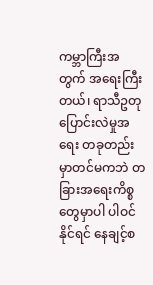ကမ္ဘာကြီးအတွက် အရေးကြီးတယ်၊ ရာသီဥတု ပြောင်းလဲမှုအရေး တခုတည်းမှာတင်မကဘဲ တခြားအရေးကိစ္စတွေမှာပါ ပါဝင်နိုင်ရင် နေချင့်စ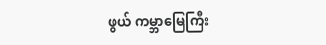ဖွယ် ကမ္ဘာမြေကြီး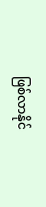ဖြစ်လာနိုင်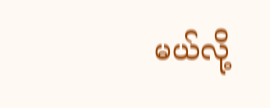မယ်လို့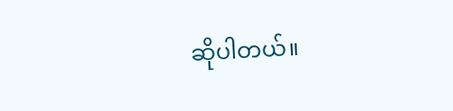ဆိုပါတယ်။